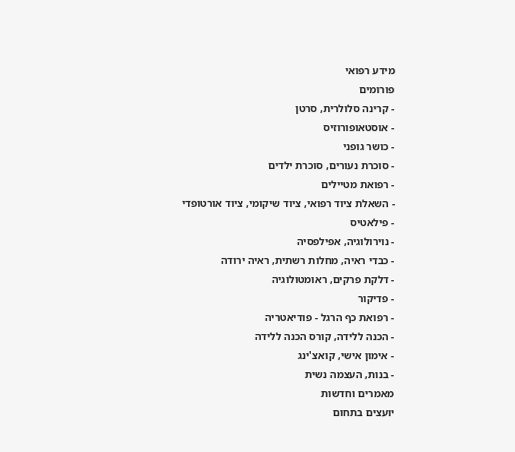מידע רפואי
פורומים
- קרינה סלולרית, סרטן
- אוסטאופורוזיס
- כושר גופני
- סוכרת נעורים, סוכרת ילדים
- רפואת מטיילים
- השאלת ציוד רפואי, ציוד שיקומי, ציוד אורטופדי
- פילאטיס
- נוירולוגיה, אפילפסיה
- כבדי ראיה, מחלות רשתית, ראיה ירודה
- דלקת פרקים, ראומטולוגיה
- פדיקור
- רפואת כף הרגל - פודיאטריה
- הכנה ללידה, קורס הכנה ללידה
- אימון אישי, קואצ'ינג
- בנות, העצמה נשית
מאמרים וחדשות
יועצים בתחום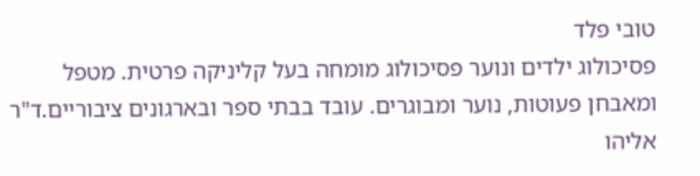טובי פלד
פסיכולוג ילדים ונוער פסיכולוג מומחה בעל קליניקה פרטית. מטפל ומאבחן פעוטות, נוער ומבוגרים. עובד בבתי ספר ובארגונים ציבוריים.ד"ר אליהו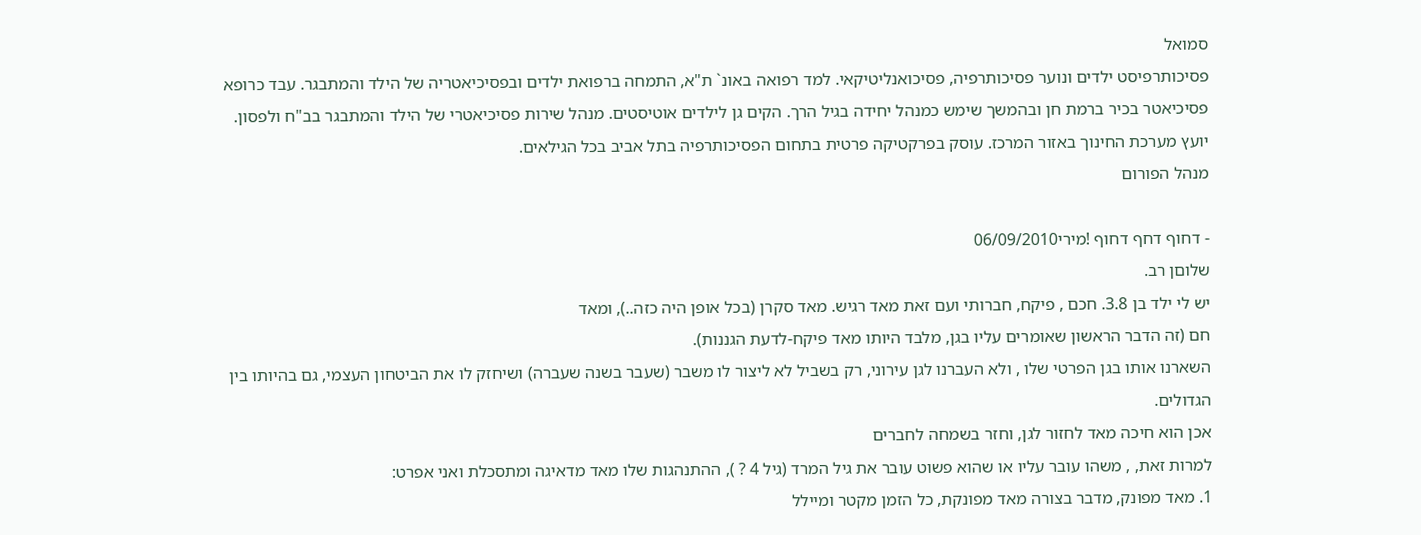סמואל
פסיכותרפיסט ילדים ונוער פסיכותרפיה, פסיכואנליטיקאי. למד רפואה באונ` ת"א, התמחה ברפואת ילדים ובפסיכיאטריה של הילד והמתבגר. עבד כרופא פסיכיאטר בכיר ברמת חן ובהמשך שימש כמנהל יחידה בגיל הרך. הקים גן לילדים אוטיסטים. מנהל שירות פסיכיאטרי של הילד והמתבגר בב"ח ולפסון. יועץ מערכת החינוך באזור המרכז. עוסק בפרקטיקה פרטית בתחום הפסיכותרפיה בתל אביב בכל הגילאים.
מנהל הפורום

- דחוף דחף דחוף !מירי06/09/2010
שלוםן רב.
יש לי ילד בן 3.8. חכם , פיקח, חברותי ועם זאת מאד רגיש. מאד סקרן (בכל אופן היה כזה..), ומאד
חם (זה הדבר הראשון שאומרים עליו בגן, מלבד היותו מאד פיקח-לדעת הגננות).
השארנו אותו בגן הפרטי שלו , ולא העברנו לגן עירוני, רק בשביל לא ליצור לו משבר (שעבר בשנה שעברה) ושיחזק לו את הביטחון העצמי, גם בהיותו בין הגדולים.
אכן הוא חיכה מאד לחזור לגן, וחזר בשמחה לחברים
למרות זאת, , משהו עובר עליו או שהוא פשוט עובר את גיל המרד (גיל 4 ? ), ההתנהגות שלו מאד מדאיגה ומתסכלת ואני אפרט:
1. מאד מפונק, מדבר בצורה מאד מפונקת, כל הזמן מקטר ומיילל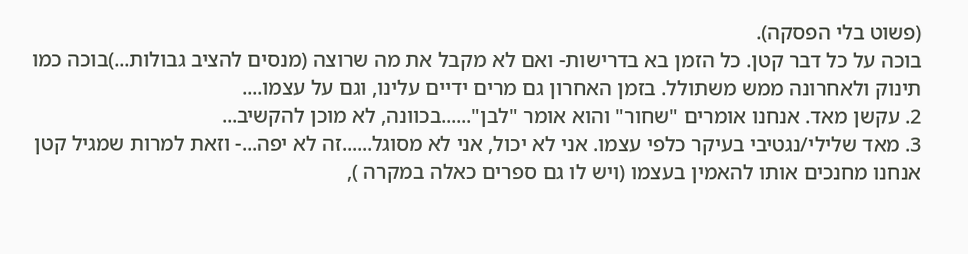(פשוט בלי הפסקה).
בוכה על כל דבר קטן. כל הזמן בא בדרישות- ואם לא מקבל את מה שרוצה (מנסים להציב גבולות...)בוכה כמו תינוק ולאחרונה ממש משתולל. בזמן האחרון גם מרים ידיים עלינו, וגם על עצמו....
2. עקשן מאד. אנחנו אומרים "שחור" והוא אומר "לבן"......בכוונה, לא מוכן להקשיב...
3. מאד שלילי/נגטיבי בעיקר כלפי עצמו. אני לא יכול, אני לא מסוגל......זה לא יפה...- וזאת למרות שמגיל קטן אנחנו מחנכים אותו להאמין בעצמו (ויש לו גם ספרים כאלה במקרה ),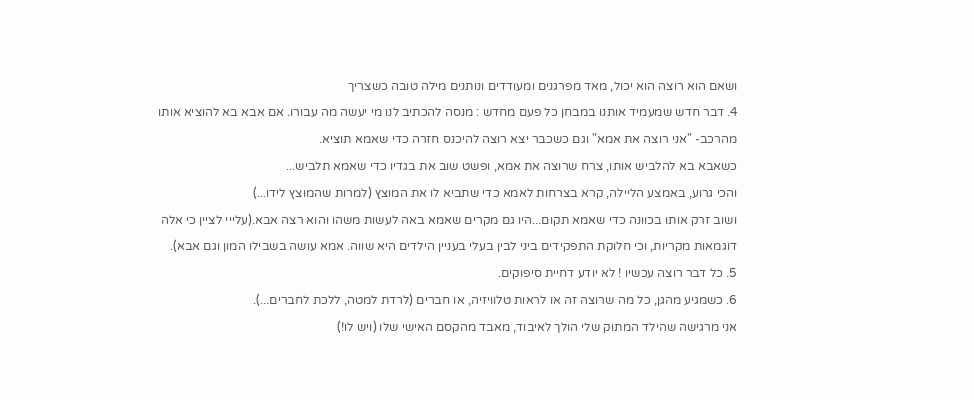ושאם הוא רוצה הוא יכול, מאד מפרגנים ומעודדים ונותנים מילה טובה כשצריך
4. דבר חדש שמעמיד אותנו במבחן כל פעם מחדש : מנסה להכתיב לנו מי יעשה מה עבורו. אם אבא בא להוציא אותו מהרכב- "אני רוצה את אמא" וגם כשכבר יצא רוצה להיכנס חזרה כדי שאמא תוציא.
כשאבא בא להלביש אותו, צרח שרוצה את אמא, ופשט שוב את בגדיו כדי שאמא תלביש...
והכי גרוע, באמצע הליילה, קרא בצרחות לאמא כדי שתביא לו את המוצץ (למרות שהמוצץ לידו...)
ושוב זרק אותו בכוונה כדי שאמא תקום...היו גם מקרים שאמא באה לעשות משהו והוא רצה אבא.(עלייי לציין כי אלה דוגמאות מקריות, וכי חלוקת התפקידים ביני לבין בעלי בעניין הילדים היא שווה. אמא עושה בשבילו המון וגם אבא).
5. כל דבר רוצה עכשיו ! לא יודע דחיית סיפוקים.
6. כשמגיע מהגן, כל מה שרוצה זה או לראות טלוויזיה, או חברים (לרדת למטה, ללכת לחברים...).
אני מרגישה שהילד המתוק שלי הולך לאיבוד, מאבד מהקסם האישי שלו (ויש לו!)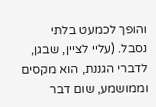והופך לכמעט בלתי נסבל. (עליי לציין, שבגן, לדברי הגננת, הוא מקסים וממושמע, שום דבר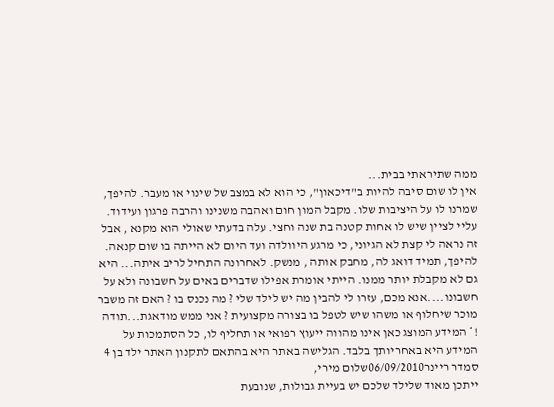ממה שתיראתי בבית...
אין לו שום סיבה להיות ב"דיכאון", כי הוא לא במצב של שינוי או מעבר. להיפך, שמרנו לו על היציבות שלו. מקבל המון חום ואהבה משנינו והרבה פרגון ועידוד.
עליי לציין שיש לו אחות קטנה בת שנה וחצי. עלה בדעתי שאולי הוא מקנא , אבל זה נראה לי קצת לא הגיוני, כי מרגע היוולדה ועד היום לא הייתה בו שום קנאה. להיפך, תמיד דואג לה, מחבק אותה , מנשק. לאחרונה התחיל לריב איתה... היא גם לא מקבלת יותר ממנו. הייתי אומרת אפילו שדברים באים על חשבונה ולא על חשבונו....אנא מכם, עזרו לי להבין מה יש לילד שלי ? מה נכנס בו ? האם זה משבר מוכר שיחלוף או משהו שיש לטפל בו בצורה מקצועית ? אני ממש מודאגת...תודה !* המידע המוצג כאן אינו מהווה ייעוץ רפואי או תחליף לו, כל הסתמכות על המידע היא באחריותך בלבד. הגלישה באתר היא בהתאם לתקנון האתר ילד בן 4
סמדר ריינר06/09/2010שלום מירי,
ייתכן מאוד שלילד שלכם יש בעיית גבולות, שנובעת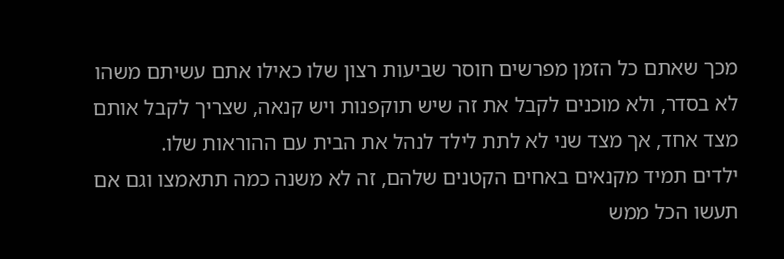מכך שאתם כל הזמן מפרשים חוסר שביעות רצון שלו כאילו אתם עשיתם משהו לא בסדר, ולא מוכנים לקבל את זה שיש תוקפנות ויש קנאה, שצריך לקבל אותם מצד אחד, אך מצד שני לא לתת לילד לנהל את הבית עם ההוראות שלו.
ילדים תמיד מקנאים באחים הקטנים שלהם, זה לא משנה כמה תתאמצו וגם אם תעשו הכל ממש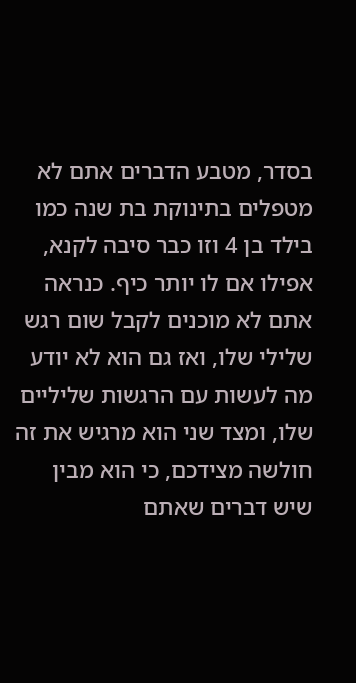בסדר, מטבע הדברים אתם לא מטפלים בתינוקת בת שנה כמו בילד בן 4 וזו כבר סיבה לקנא, אפילו אם לו יותר כיף. כנראה אתם לא מוכנים לקבל שום רגש שלילי שלו, ואז גם הוא לא יודע מה לעשות עם הרגשות שליליים שלו, ומצד שני הוא מרגיש את זה חולשה מצידכם, כי הוא מבין שיש דברים שאתם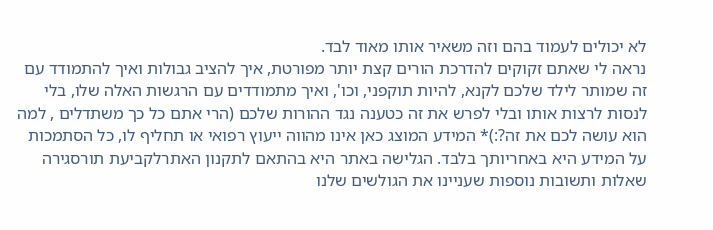לא יכולים לעמוד בהם וזה משאיר אותו מאוד לבד.
נראה לי שאתם זקוקים להדרכת הורים קצת יותר מפורטת, איך להציב גבולות ואיך להתמודד עם זה שמותר לילד שלכם לקנא, להיות תוקפני, וכו', ואיך מתמודדים עם הרגשות האלה שלו, בלי לנסות לרצות אותו ובלי לפרש את זה כטענה נגד ההורות שלכם (הרי אתם כל כך משתדלים , למה הוא עושה לכם את זה?:)* המידע המוצג כאן אינו מהווה ייעוץ רפואי או תחליף לו, כל הסתמכות על המידע היא באחריותך בלבד. הגלישה באתר היא בהתאם לתקנון האתרלקביעת תורסגירה
שאלות ותשובות נוספות שעניינו את הגולשים שלנו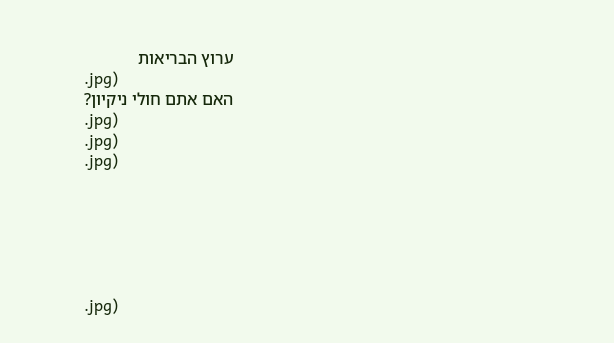ערוץ הבריאות
.jpg)
האם אתם חולי ניקיון?
.jpg)
.jpg)
.jpg)






.jpg)